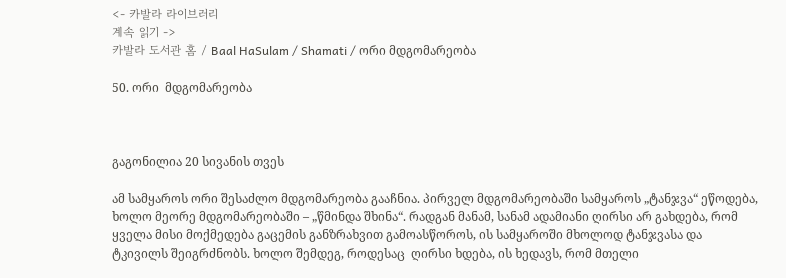<- 카발라 라이브러리
계속 읽기 ->
카발라 도서관 홈 / Baal HaSulam / Shamati / ორი მდგომარეობა

50. ორი  მდგომარეობა



გაგონილია 20 სივანის თვეს

ამ სამყაროს ორი შესაძლო მდგომარეობა გააჩნია. პირველ მდგომარეობაში სამყაროს „ტანჯვა“ ეწოდება, ხოლო მეორე მდგომარეობაში – „წმინდა შხინა“. რადგან მანამ, სანამ ადამიანი ღირსი არ გახდება, რომ ყველა მისი მოქმედება გაცემის განზრახვით გამოასწოროს, ის სამყაროში მხოლოდ ტანჯვასა და ტკივილს შეიგრძნობს. ხოლო შემდეგ, როდესაც  ღირსი ხდება, ის ხედავს, რომ მთელი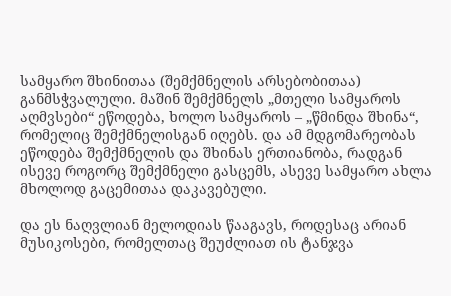სამყარო შხინითაა (შემქმნელის არსებობითაა) განმსჭვალული. მაშინ შემქმნელს „მთელი სამყაროს აღმვსები“ ეწოდება, ხოლო სამყაროს – „წმინდა შხინა“, რომელიც შემქმნელისგან იღებს. და ამ მდგომარეობას ეწოდება შემქმნელის და შხინას ერთიანობა, რადგან ისევე როგორც შემქმნელი გასცემს, ასევე სამყარო ახლა მხოლოდ გაცემითაა დაკავებული.

და ეს ნაღვლიან მელოდიას წააგავს, როდესაც არიან მუსიკოსები, რომელთაც შეუძლიათ ის ტანჯვა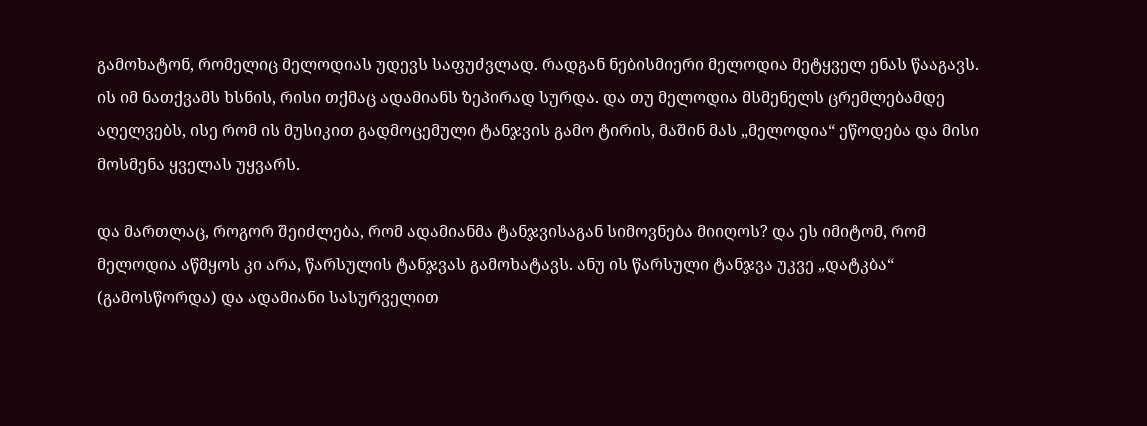გამოხატონ, რომელიც მელოდიას უდევს საფუძვლად. რადგან ნებისმიერი მელოდია მეტყველ ენას წააგავს. ის იმ ნათქვამს ხსნის, რისი თქმაც ადამიანს ზეპირად სურდა. და თუ მელოდია მსმენელს ცრემლებამდე აღელვებს, ისე რომ ის მუსიკით გადმოცემული ტანჯვის გამო ტირის, მაშინ მას „მელოდია“ ეწოდება და მისი მოსმენა ყველას უყვარს.

და მართლაც, როგორ შეიძლება, რომ ადამიანმა ტანჯვისაგან სიმოვნება მიიღოს? და ეს იმიტომ, რომ  მელოდია აწმყოს კი არა, წარსულის ტანჯვას გამოხატავს. ანუ ის წარსული ტანჯვა უკვე „დატკბა“ (გამოსწორდა) და ადამიანი სასურველით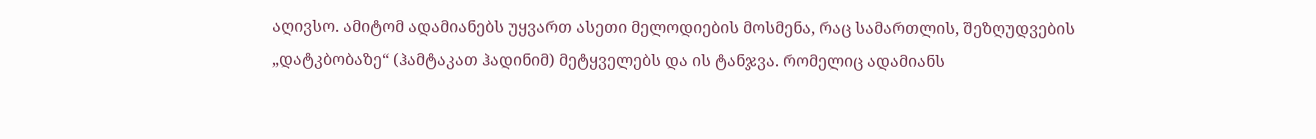აღივსო. ამიტომ ადამიანებს უყვართ ასეთი მელოდიების მოსმენა, რაც სამართლის, შეზღუდვების „დატკბობაზე“ (ჰამტაკათ ჰადინიმ) მეტყველებს და ის ტანჯვა. რომელიც ადამიანს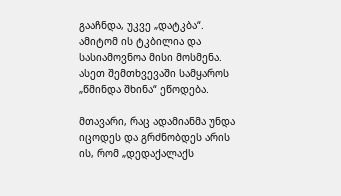გააჩნდა, უკვე „დატკბა“. ამიტომ ის ტკბილია და სასიამოვნოა მისი მოსმენა. ასეთ შემთხვევაში სამყაროს „წმინდა შხინა“ ეწოდება.

მთავარი, რაც ადამიანმა უნდა იცოდეს და გრძნობდეს არის ის, რომ „დედაქალაქს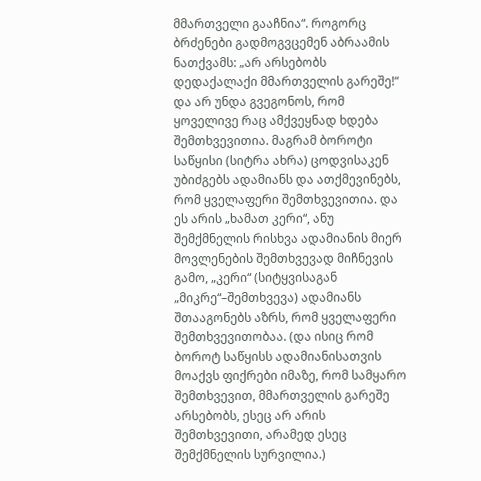მმართველი გააჩნია“. როგორც ბრძენები გადმოგვცემენ აბრაამის ნათქვამს: „არ არსებობს დედაქალაქი მმართველის გარეშე!“ და არ უნდა გვეგონოს, რომ ყოველივე რაც ამქვეყნად ხდება შემთხვევითია. მაგრამ ბოროტი საწყისი (სიტრა ახრა) ცოდვისაკენ უბიძგებს ადამიანს და ათქმევინებს, რომ ყველაფერი შემთხვევითია. და ეს არის „ხამათ კერი“, ანუ შემქმნელის რისხვა ადამიანის მიერ მოვლენების შემთხვევად მიჩნევის გამო, „კერი“ (სიტყვისაგან „მიკრე“–შემთხვევა) ადამიანს შთააგონებს აზრს, რომ ყველაფერი შემთხვევითობაა. (და ისიც რომ ბოროტ საწყისს ადამიანისათვის მოაქვს ფიქრები იმაზე, რომ სამყარო შემთხვევით, მმართველის გარეშე არსებობს, ესეც არ არის შემთხვევითი, არამედ ესეც შემქმნელის სურვილია.)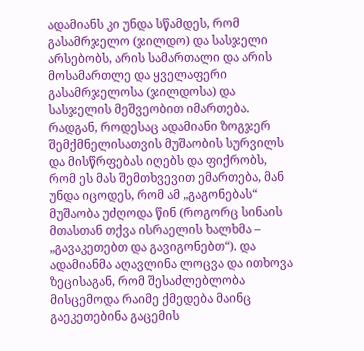ადამიანს კი უნდა სწამდეს, რომ გასამრჯელო (ჯილდო) და სასჯელი არსებობს, არის სამართალი და არის მოსამართლე და ყველაფერი გასამრჯელოსა (ჯილდოსა) და სასჯელის მეშვეობით იმართება. რადგან, როდესაც ადამიანი ზოგჯერ შემქმნელისათვის მუშაობის სურვილს და მისწრფებას იღებს და ფიქრობს, რომ ეს მას შემთხვევით ემართება, მან უნდა იცოდეს, რომ ამ „გაგონებას“ მუშაობა უძღოდა წინ (როგორც სინაის მთასთან თქვა ისრაელის ხალხმა – „გავაკეთებთ და გავიგონებთ“). და ადამიანმა აღავლინა ლოცვა და ითხოვა ზეცისაგან, რომ შესაძლებლობა მისცემოდა რაიმე ქმედება მაინც გაეკეთებინა გაცემის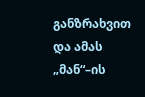განზრახვით და ამას „მან“–ის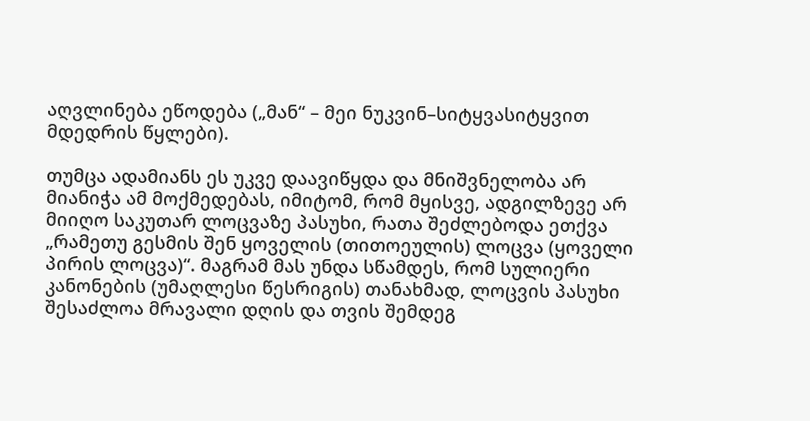აღვლინება ეწოდება („მან“ – მეი ნუკვინ–სიტყვასიტყვით მდედრის წყლები).

თუმცა ადამიანს ეს უკვე დაავიწყდა და მნიშვნელობა არ მიანიჭა ამ მოქმედებას, იმიტომ, რომ მყისვე, ადგილზევე არ მიიღო საკუთარ ლოცვაზე პასუხი, რათა შეძლებოდა ეთქვა „რამეთუ გესმის შენ ყოველის (თითოეულის) ლოცვა (ყოველი პირის ლოცვა)“. მაგრამ მას უნდა სწამდეს, რომ სულიერი კანონების (უმაღლესი წესრიგის) თანახმად, ლოცვის პასუხი შესაძლოა მრავალი დღის და თვის შემდეგ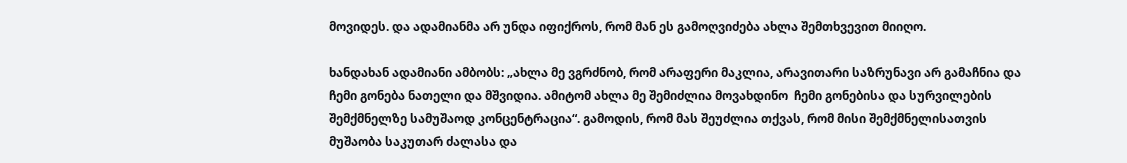მოვიდეს. და ადამიანმა არ უნდა იფიქროს, რომ მან ეს გამოღვიძება ახლა შემთხვევით მიიღო.

ხანდახან ადამიანი ამბობს: „ახლა მე ვგრძნობ, რომ არაფერი მაკლია, არავითარი საზრუნავი არ გამაჩნია და ჩემი გონება ნათელი და მშვიდია. ამიტომ ახლა მე შემიძლია მოვახდინო  ჩემი გონებისა და სურვილების შემქმნელზე სამუშაოდ კონცენტრაცია“. გამოდის, რომ მას შეუძლია თქვას, რომ მისი შემქმნელისათვის მუშაობა საკუთარ ძალასა და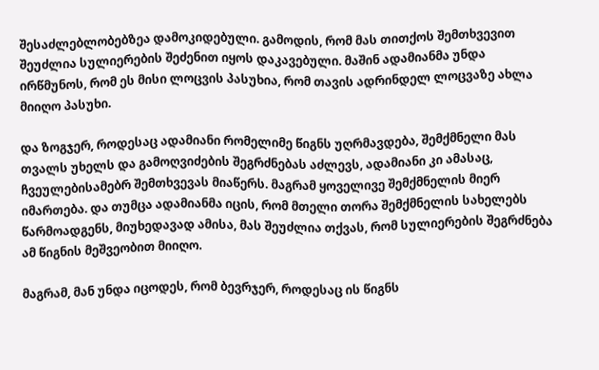შესაძლებლობებზეა დამოკიდებული. გამოდის, რომ მას თითქოს შემთხვევით შეუძლია სულიერების შეძენით იყოს დაკავებული. მაშინ ადამიანმა უნდა ირწმუნოს, რომ ეს მისი ლოცვის პასუხია, რომ თავის ადრინდელ ლოცვაზე ახლა მიიღო პასუხი.

და ზოგჯერ, როდესაც ადამიანი რომელიმე წიგნს უღრმავდება, შემქმნელი მას თვალს უხელს და გამოღვიძების შეგრძნებას აძლევს, ადამიანი კი ამასაც, ჩვეულებისამებრ შემთხვევას მიაწერს. მაგრამ ყოველივე შემქმნელის მიერ იმართება. და თუმცა ადამიანმა იცის, რომ მთელი თორა შემქმნელის სახელებს წარმოადგენს, მიუხედავად ამისა, მას შეუძლია თქვას, რომ სულიერების შეგრძნება ამ წიგნის მეშვეობით მიიღო.

მაგრამ, მან უნდა იცოდეს, რომ ბევრჯერ, როდესაც ის წიგნს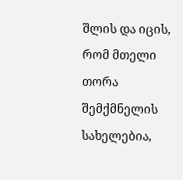შლის და იცის, რომ მთელი თორა შემქმნელის სახელებია,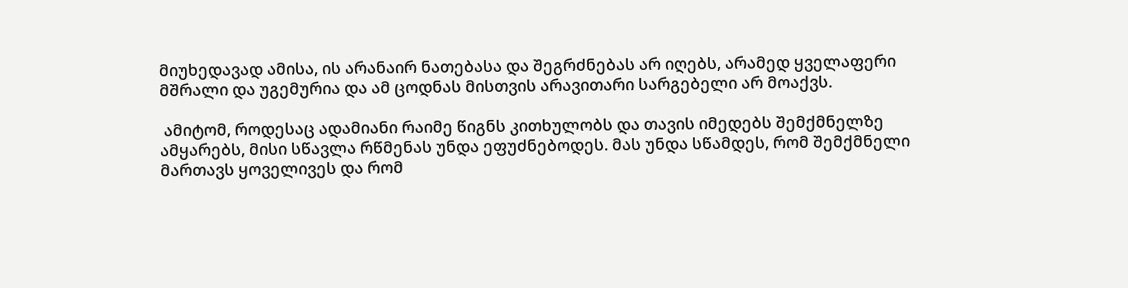მიუხედავად ამისა, ის არანაირ ნათებასა და შეგრძნებას არ იღებს, არამედ ყველაფერი მშრალი და უგემურია და ამ ცოდნას მისთვის არავითარი სარგებელი არ მოაქვს.

 ამიტომ, როდესაც ადამიანი რაიმე წიგნს კითხულობს და თავის იმედებს შემქმნელზე ამყარებს, მისი სწავლა რწმენას უნდა ეფუძნებოდეს. მას უნდა სწამდეს, რომ შემქმნელი მართავს ყოველივეს და რომ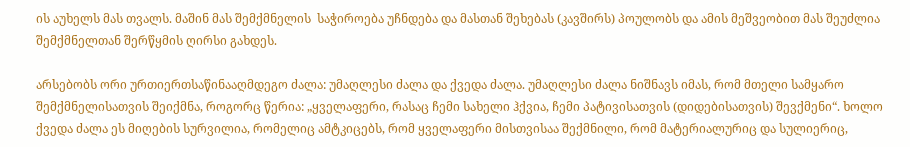ის აუხელს მას თვალს. მაშინ მას შემქმნელის  საჭიროება უჩნდება და მასთან შეხებას (კავშირს) პოულობს და ამის მეშვეობით მას შეუძლია შემქმნელთან შერწყმის ღირსი გახდეს.

არსებობს ორი ურთიერთსაწინააღმდეგო ძალა: უმაღლესი ძალა და ქვედა ძალა. უმაღლესი ძალა ნიშნავს იმას, რომ მთელი სამყარო შემქმნელისათვის შეიქმნა, როგორც წერია: „ყველაფერი, რასაც ჩემი სახელი ჰქვია, ჩემი პატივისათვის (დიდებისათვის) შევქმენი“. ხოლო ქვედა ძალა ეს მიღების სურვილია, რომელიც ამტკიცებს, რომ ყველაფერი მისთვისაა შექმნილი, რომ მატერიალურიც და სულიერიც,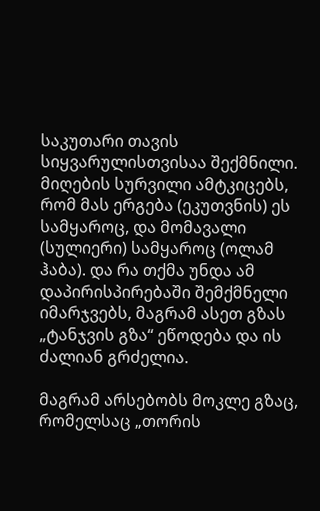საკუთარი თავის სიყვარულისთვისაა შექმნილი. მიღების სურვილი ამტკიცებს, რომ მას ერგება (ეკუთვნის) ეს სამყაროც, და მომავალი (სულიერი) სამყაროც (ოლამ ჰაბა). და რა თქმა უნდა ამ დაპირისპირებაში შემქმნელი იმარჯვებს, მაგრამ ასეთ გზას „ტანჯვის გზა“ ეწოდება და ის ძალიან გრძელია.

მაგრამ არსებობს მოკლე გზაც, რომელსაც „თორის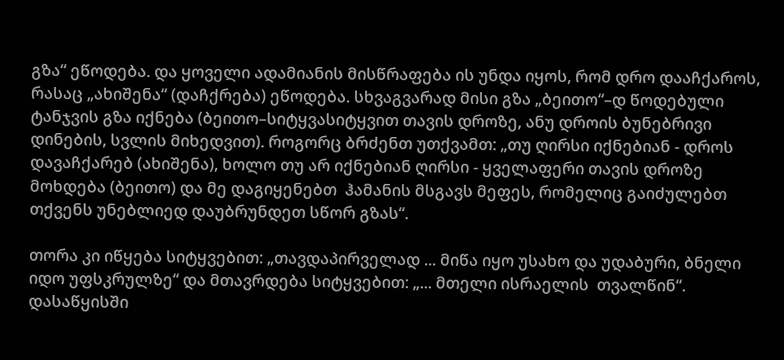გზა“ ეწოდება. და ყოველი ადამიანის მისწრაფება ის უნდა იყოს, რომ დრო დააჩქაროს, რასაც „ახიშენა“ (დაჩქრება) ეწოდება. სხვაგვარად მისი გზა „ბეითო“–დ წოდებული ტანჯვის გზა იქნება (ბეითო–სიტყვასიტყვით თავის დროზე, ანუ დროის ბუნებრივი დინების, სვლის მიხედვით). როგორც ბრძენთ უთქვამთ: „თუ ღირსი იქნებიან - დროს დავაჩქარებ (ახიშენა), ხოლო თუ არ იქნებიან ღირსი - ყველაფერი თავის დროზე მოხდება (ბეითო) და მე დაგიყენებთ  ჰამანის მსგავს მეფეს, რომელიც გაიძულებთ თქვენს უნებლიედ დაუბრუნდეთ სწორ გზას“.

თორა კი იწყება სიტყვებით: „თავდაპირველად ... მიწა იყო უსახო და უდაბური, ბნელი იდო უფსკრულზე“ და მთავრდება სიტყვებით: „... მთელი ისრაელის  თვალწინ“. დასაწყისში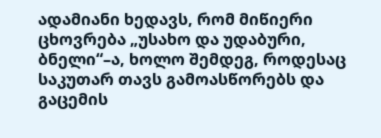ადამიანი ხედავს, რომ მიწიერი ცხოვრება „უსახო და უდაბური, ბნელი“–ა, ხოლო შემდეგ, როდესაც საკუთარ თავს გამოასწორებს და გაცემის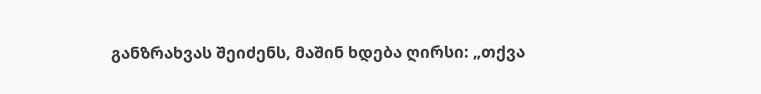განზრახვას შეიძენს, მაშინ ხდება ღირსი: „თქვა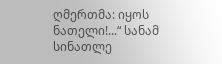ღმერთმა: იყოს ნათელი!...“ სანამ სინათლე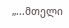„...მთელი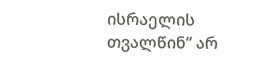ისრაელის თვალწინ“ არ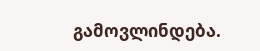გამოვლინდება.